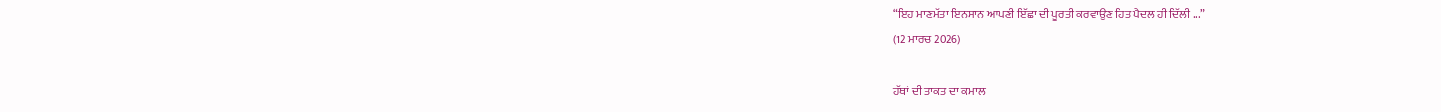“ਇਹ ਮਾਣਮੱਤਾ ਇਨਸਾਨ ਆਪਣੀ ਇੱਛਾ ਦੀ ਪੂਰਤੀ ਕਰਵਾਉਣ ਹਿਤ ਪੈਦਲ ਹੀ ਦਿੱਲੀ ...”
(12 ਮਾਰਚ 2026)

ਹੱਥਾਂ ਦੀ ਤਾਕਤ ਦਾ ਕਮਾਲ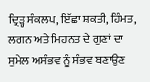ਦ੍ਰਿੜ੍ਹ ਸੰਕਲਪ, ਇੱਛਾ ਸ਼ਕਤੀ, ਹਿੰਮਤ, ਲਗਨ ਅਤੇ ਮਿਹਨਤ ਦੇ ਗੁਣਾਂ ਦਾ ਸੁਮੇਲ ਅਸੰਭਵ ਨੂੰ ਸੰਭਵ ਬਣਾਉਣ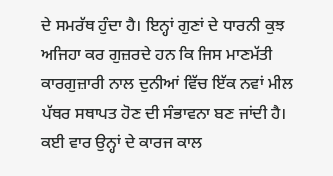ਦੇ ਸਮਰੱਥ ਹੁੰਦਾ ਹੈ। ਇਨ੍ਹਾਂ ਗੁਣਾਂ ਦੇ ਧਾਰਨੀ ਕੁਝ ਅਜਿਹਾ ਕਰ ਗੁਜ਼ਰਦੇ ਹਨ ਕਿ ਜਿਸ ਮਾਣਮੱਤੀ ਕਾਰਗੁਜ਼ਾਰੀ ਨਾਲ ਦੁਨੀਆਂ ਵਿੱਚ ਇੱਕ ਨਵਾਂ ਮੀਲ ਪੱਥਰ ਸਥਾਪਤ ਹੋਣ ਦੀ ਸੰਭਾਵਨਾ ਬਣ ਜਾਂਦੀ ਹੈ। ਕਈ ਵਾਰ ਉਨ੍ਹਾਂ ਦੇ ਕਾਰਜ ਕਾਲ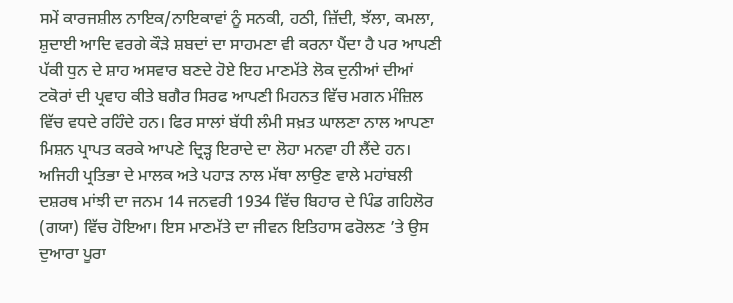ਸਮੇਂ ਕਾਰਜਸ਼ੀਲ ਨਾਇਕ/ਨਾਇਕਾਵਾਂ ਨੂੰ ਸਨਕੀ, ਹਠੀ, ਜ਼ਿੱਦੀ, ਝੱਲਾ, ਕਮਲਾ, ਸ਼ੁਦਾਈ ਆਦਿ ਵਰਗੇ ਕੌੜੇ ਸ਼ਬਦਾਂ ਦਾ ਸਾਹਮਣਾ ਵੀ ਕਰਨਾ ਪੈਂਦਾ ਹੈ ਪਰ ਆਪਣੀ ਪੱਕੀ ਧੁਨ ਦੇ ਸ਼ਾਹ ਅਸਵਾਰ ਬਣਦੇ ਹੋਏ ਇਹ ਮਾਣਮੱਤੇ ਲੋਕ ਦੁਨੀਆਂ ਦੀਆਂ ਟਕੋਰਾਂ ਦੀ ਪ੍ਰਵਾਹ ਕੀਤੇ ਬਗੈਰ ਸਿਰਫ ਆਪਣੀ ਮਿਹਨਤ ਵਿੱਚ ਮਗਨ ਮੰਜ਼ਿਲ ਵਿੱਚ ਵਧਦੇ ਰਹਿੰਦੇ ਹਨ। ਫਿਰ ਸਾਲਾਂ ਬੱਧੀ ਲੰਮੀ ਸਖ਼ਤ ਘਾਲਣਾ ਨਾਲ ਆਪਣਾ ਮਿਸ਼ਨ ਪ੍ਰਾਪਤ ਕਰਕੇ ਆਪਣੇ ਦ੍ਰਿੜ੍ਹ ਇਰਾਦੇ ਦਾ ਲੋਹਾ ਮਨਵਾ ਹੀ ਲੈਂਦੇ ਹਨ। ਅਜਿਹੀ ਪ੍ਰਤਿਭਾ ਦੇ ਮਾਲਕ ਅਤੇ ਪਹਾੜ ਨਾਲ ਮੱਥਾ ਲਾਉਣ ਵਾਲੇ ਮਹਾਂਬਲੀ ਦਸ਼ਰਥ ਮਾਂਝੀ ਦਾ ਜਨਮ 14 ਜਨਵਰੀ 1934 ਵਿੱਚ ਬਿਹਾਰ ਦੇ ਪਿੰਡ ਗਹਿਲੋਰ (ਗਯਾ) ਵਿੱਚ ਹੋਇਆ। ਇਸ ਮਾਣਮੱਤੇ ਦਾ ਜੀਵਨ ਇਤਿਹਾਸ ਫਰੋਲਣ ’ਤੇ ਉਸ ਦੁਆਰਾ ਪੂਰਾ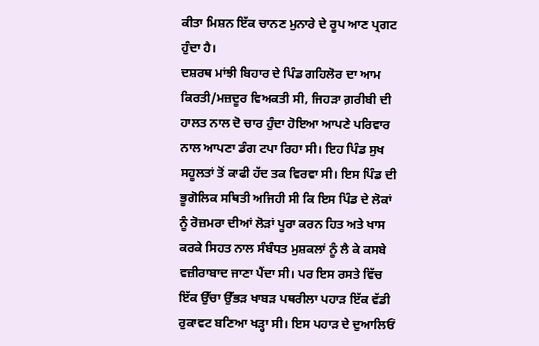ਕੀਤਾ ਮਿਸ਼ਨ ਇੱਕ ਚਾਨਣ ਮੁਨਾਰੇ ਦੇ ਰੂਪ ਆਣ ਪ੍ਰਗਟ ਹੁੰਦਾ ਹੈ।
ਦਸ਼ਰਥ ਮਾਂਝੀ ਬਿਹਾਰ ਦੇ ਪਿੰਡ ਗਹਿਲੋਰ ਦਾ ਆਮ ਕਿਰਤੀ/ਮਜ਼ਦੂਰ ਵਿਅਕਤੀ ਸੀ, ਜਿਹੜਾ ਗ਼ਰੀਬੀ ਦੀ ਹਾਲਤ ਨਾਲ ਦੋ ਚਾਰ ਹੁੰਦਾ ਹੋਇਆ ਆਪਣੇ ਪਰਿਵਾਰ ਨਾਲ ਆਪਣਾ ਡੰਗ ਟਪਾ ਰਿਹਾ ਸੀ। ਇਹ ਪਿੰਡ ਸੁਖ ਸਹੂਲਤਾਂ ਤੋਂ ਕਾਫੀ ਹੱਦ ਤਕ ਵਿਰਵਾ ਸੀ। ਇਸ ਪਿੰਡ ਦੀ ਭੂਗੋਲਿਕ ਸਥਿਤੀ ਅਜਿਹੀ ਸੀ ਕਿ ਇਸ ਪਿੰਡ ਦੇ ਲੋਕਾਂ ਨੂੰ ਰੋਜ਼ਮਰਾ ਦੀਆਂ ਲੋੜਾਂ ਪੂਰਾ ਕਰਨ ਹਿਤ ਅਤੇ ਖਾਸ ਕਰਕੇ ਸਿਹਤ ਨਾਲ ਸੰਬੰਧਤ ਮੁਸ਼ਕਲਾਂ ਨੂੰ ਲੈ ਕੇ ਕਸਬੇ ਵਜ਼ੀਰਾਬਾਦ ਜਾਣਾ ਪੈਂਦਾ ਸੀ। ਪਰ ਇਸ ਰਸਤੇ ਵਿੱਚ ਇੱਕ ਉੱਚਾ ਉੱਭੜ ਖਾਬੜ ਪਥਰੀਲਾ ਪਹਾੜ ਇੱਕ ਵੱਡੀ ਰੁਕਾਵਟ ਬਣਿਆ ਖੜ੍ਹਾ ਸੀ। ਇਸ ਪਹਾੜ ਦੇ ਦੁਆਲਿਓਂ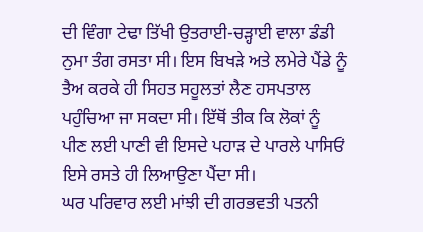ਦੀ ਵਿੰਗਾ ਟੇਢਾ ਤਿੱਖੀ ਉਤਰਾਈ-ਚੜ੍ਹਾਈ ਵਾਲਾ ਡੰਡੀ ਨੁਮਾ ਤੰਗ ਰਸਤਾ ਸੀ। ਇਸ ਬਿਖੜੇ ਅਤੇ ਲਮੇਰੇ ਪੈਂਡੇ ਨੂੰ ਤੈਅ ਕਰਕੇ ਹੀ ਸਿਹਤ ਸਹੂਲਤਾਂ ਲੈਣ ਹਸਪਤਾਲ ਪਹੁੰਚਿਆ ਜਾ ਸਕਦਾ ਸੀ। ਇੱਥੋਂ ਤੀਕ ਕਿ ਲੋਕਾਂ ਨੂੰ ਪੀਣ ਲਈ ਪਾਣੀ ਵੀ ਇਸਦੇ ਪਹਾੜ ਦੇ ਪਾਰਲੇ ਪਾਸਿਓਂ ਇਸੇ ਰਸਤੇ ਹੀ ਲਿਆਉਣਾ ਪੈਂਦਾ ਸੀ।
ਘਰ ਪਰਿਵਾਰ ਲਈ ਮਾਂਝੀ ਦੀ ਗਰਭਵਤੀ ਪਤਨੀ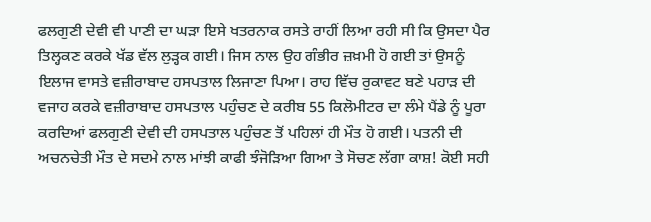ਫਲਗੁਣੀ ਦੇਵੀ ਵੀ ਪਾਣੀ ਦਾ ਘੜਾ ਇਸੇ ਖਤਰਨਾਕ ਰਸਤੇ ਰਾਹੀਂ ਲਿਆ ਰਹੀ ਸੀ ਕਿ ਉਸਦਾ ਪੈਰ ਤਿਲ੍ਹਕਣ ਕਰਕੇ ਖੱਡ ਵੱਲ ਲੁੜ੍ਹਕ ਗਈ। ਜਿਸ ਨਾਲ ਉਹ ਗੰਭੀਰ ਜ਼ਖ਼ਮੀ ਹੋ ਗਈ ਤਾਂ ਉਸਨੂੰ ਇਲਾਜ ਵਾਸਤੇ ਵਜ਼ੀਰਾਬਾਦ ਹਸਪਤਾਲ ਲਿਜਾਣਾ ਪਿਆ। ਰਾਹ ਵਿੱਚ ਰੁਕਾਵਟ ਬਣੇ ਪਹਾੜ ਦੀ ਵਜਾਹ ਕਰਕੇ ਵਜ਼ੀਰਾਬਾਦ ਹਸਪਤਾਲ ਪਹੁੰਚਣ ਦੇ ਕਰੀਬ 55 ਕਿਲੋਮੀਟਰ ਦਾ ਲੰਮੇ ਪੈਂਡੇ ਨੂੰ ਪੂਰਾ ਕਰਦਿਆਂ ਫਲਗੁਣੀ ਦੇਵੀ ਦੀ ਹਸਪਤਾਲ ਪਹੁੰਚਣ ਤੋਂ ਪਹਿਲਾਂ ਹੀ ਮੌਤ ਹੋ ਗਈ। ਪਤਨੀ ਦੀ ਅਚਨਚੇਤੀ ਮੌਤ ਦੇ ਸਦਮੇ ਨਾਲ ਮਾਂਝੀ ਕਾਫੀ ਝੰਜੋੜਿਆ ਗਿਆ ਤੇ ਸੋਚਣ ਲੱਗਾ ਕਾਸ਼! ਕੋਈ ਸਹੀ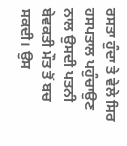ਰਸਤਾ ਹੁੰਦਾ ਤੇ ਵੇਲੇ ਸਿਰ ਹਸਪਤਾਲ ਪਹੁੰਚਾਉਣ ਨਾਲ ਉਸਦੀ ਪਤਨੀ ਬੇਵਕਤੀ ਮੌਤ ਤੋਂ ਬਚ ਸਕਦੀ। ਉਸ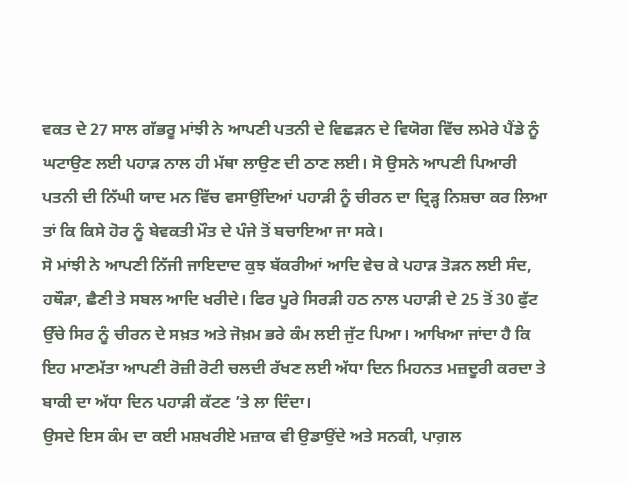ਵਕਤ ਦੇ 27 ਸਾਲ ਗੱਭਰੂ ਮਾਂਝੀ ਨੇ ਆਪਣੀ ਪਤਨੀ ਦੇ ਵਿਛੜਨ ਦੇ ਵਿਯੋਗ ਵਿੱਚ ਲਮੇਰੇ ਪੈਂਡੇ ਨੂੰ ਘਟਾਉਣ ਲਈ ਪਹਾੜ ਨਾਲ ਹੀ ਮੱਥਾ ਲਾਉਣ ਦੀ ਠਾਣ ਲਈ। ਸੋ ਉਸਨੇ ਆਪਣੀ ਪਿਆਰੀ ਪਤਨੀ ਦੀ ਨਿੱਘੀ ਯਾਦ ਮਨ ਵਿੱਚ ਵਸਾਉਂਦਿਆਂ ਪਹਾੜੀ ਨੂੰ ਚੀਰਨ ਦਾ ਦ੍ਰਿੜ੍ਹ ਨਿਸ਼ਚਾ ਕਰ ਲਿਆ ਤਾਂ ਕਿ ਕਿਸੇ ਹੋਰ ਨੂੰ ਬੇਵਕਤੀ ਮੌਤ ਦੇ ਪੰਜੇ ਤੋਂ ਬਚਾਇਆ ਜਾ ਸਕੇ।
ਸੋ ਮਾਂਝੀ ਨੇ ਆਪਣੀ ਨਿੱਜੀ ਜਾਇਦਾਦ ਕੁਝ ਬੱਕਰੀਆਂ ਆਦਿ ਵੇਚ ਕੇ ਪਹਾੜ ਤੋੜਨ ਲਈ ਸੰਦ, ਹਥੌੜਾ, ਛੈਣੀ ਤੇ ਸਬਲ ਆਦਿ ਖਰੀਦੇ। ਫਿਰ ਪੂਰੇ ਸਿਰੜੀ ਹਠ ਨਾਲ ਪਹਾੜੀ ਦੇ 25 ਤੋਂ 30 ਫੁੱਟ ਉੱਚੇ ਸਿਰ ਨੂੰ ਚੀਰਨ ਦੇ ਸਖ਼ਤ ਅਤੇ ਜੋਖ਼ਮ ਭਰੇ ਕੰਮ ਲਈ ਜੁੱਟ ਪਿਆ। ਆਖਿਆ ਜਾਂਦਾ ਹੈ ਕਿ ਇਹ ਮਾਣਮੱਤਾ ਆਪਣੀ ਰੋਜ਼ੀ ਰੋਟੀ ਚਲਦੀ ਰੱਖਣ ਲਈ ਅੱਧਾ ਦਿਨ ਮਿਹਨਤ ਮਜ਼ਦੂਰੀ ਕਰਦਾ ਤੇ ਬਾਕੀ ਦਾ ਅੱਧਾ ਦਿਨ ਪਹਾੜੀ ਕੱਟਣ ’ਤੇ ਲਾ ਦਿੰਦਾ।
ਉਸਦੇ ਇਸ ਕੰਮ ਦਾ ਕਈ ਮਸ਼ਖਰੀਏ ਮਜ਼ਾਕ ਵੀ ਉਡਾਉਂਦੇ ਅਤੇ ਸਨਕੀ, ਪਾਗ਼ਲ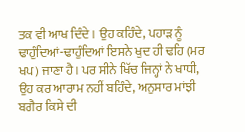ਤਕ ਵੀ ਆਖ ਦਿੰਦੇ। ਉਹ ਕਹਿੰਦੇ, ਪਹਾੜ ਨੂੰ ਢਾਹੁੰਦਿਆਂ-ਢਾਹੁੰਦਿਆਂ ਇਸਨੇ ਖੁਦ ਹੀ ਢਹਿ (ਮਰ ਖਪ) ਜਾਣਾ ਹੈ। ਪਰ ਸੀਨੇ ਖਿੱਚ ਜਿਨ੍ਹਾਂ ਨੇ ਖਾਧੀ, ਉਹ ਕਰ ਆਰਾਮ ਨਹੀਂ ਬਹਿੰਦੇ, ਅਨੁਸਾਰ ਮਾਂਝੀ ਬਗੈਰ ਕਿਸੇ ਦੀ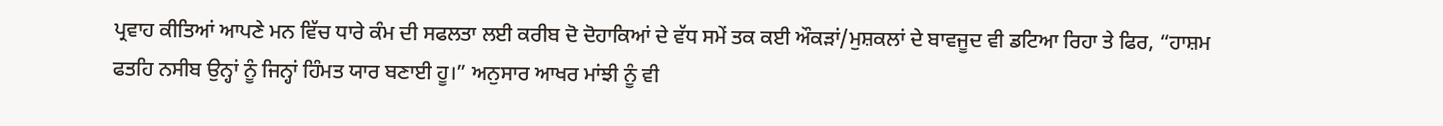ਪ੍ਰਵਾਹ ਕੀਤਿਆਂ ਆਪਣੇ ਮਨ ਵਿੱਚ ਧਾਰੇ ਕੰਮ ਦੀ ਸਫਲਤਾ ਲਈ ਕਰੀਬ ਦੋ ਦੋਹਾਕਿਆਂ ਦੇ ਵੱਧ ਸਮੇਂ ਤਕ ਕਈ ਔਕੜਾਂ/ਮੁਸ਼ਕਲਾਂ ਦੇ ਬਾਵਜੂਦ ਵੀ ਡਟਿਆ ਰਿਹਾ ਤੇ ਫਿਰ, “ਹਾਸ਼ਮ ਫਤਹਿ ਨਸੀਬ ਉਨ੍ਹਾਂ ਨੂੰ ਜਿਨ੍ਹਾਂ ਹਿੰਮਤ ਯਾਰ ਬਣਾਈ ਹੂ।” ਅਨੁਸਾਰ ਆਖਰ ਮਾਂਝੀ ਨੂੰ ਵੀ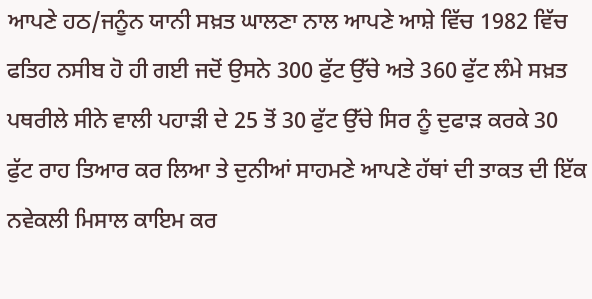ਆਪਣੇ ਹਠ/ਜਨੂੰਨ ਯਾਨੀ ਸਖ਼ਤ ਘਾਲਣਾ ਨਾਲ ਆਪਣੇ ਆਸ਼ੇ ਵਿੱਚ 1982 ਵਿੱਚ ਫਤਿਹ ਨਸੀਬ ਹੋ ਹੀ ਗਈ ਜਦੋਂ ਉਸਨੇ 300 ਫੁੱਟ ਉੱਚੇ ਅਤੇ 360 ਫੁੱਟ ਲੰਮੇ ਸਖ਼ਤ ਪਥਰੀਲੇ ਸੀਨੇ ਵਾਲੀ ਪਹਾੜੀ ਦੇ 25 ਤੋਂ 30 ਫੁੱਟ ਉੱਚੇ ਸਿਰ ਨੂੰ ਦੁਫਾੜ ਕਰਕੇ 30 ਫੁੱਟ ਰਾਹ ਤਿਆਰ ਕਰ ਲਿਆ ਤੇ ਦੁਨੀਆਂ ਸਾਹਮਣੇ ਆਪਣੇ ਹੱਥਾਂ ਦੀ ਤਾਕਤ ਦੀ ਇੱਕ ਨਵੇਕਲੀ ਮਿਸਾਲ ਕਾਇਮ ਕਰ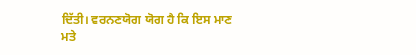ਦਿੱਤੀ। ਵਰਨਣਯੋਗ ਯੋਗ ਹੈ ਕਿ ਇਸ ਮਾਣ ਮਤੇ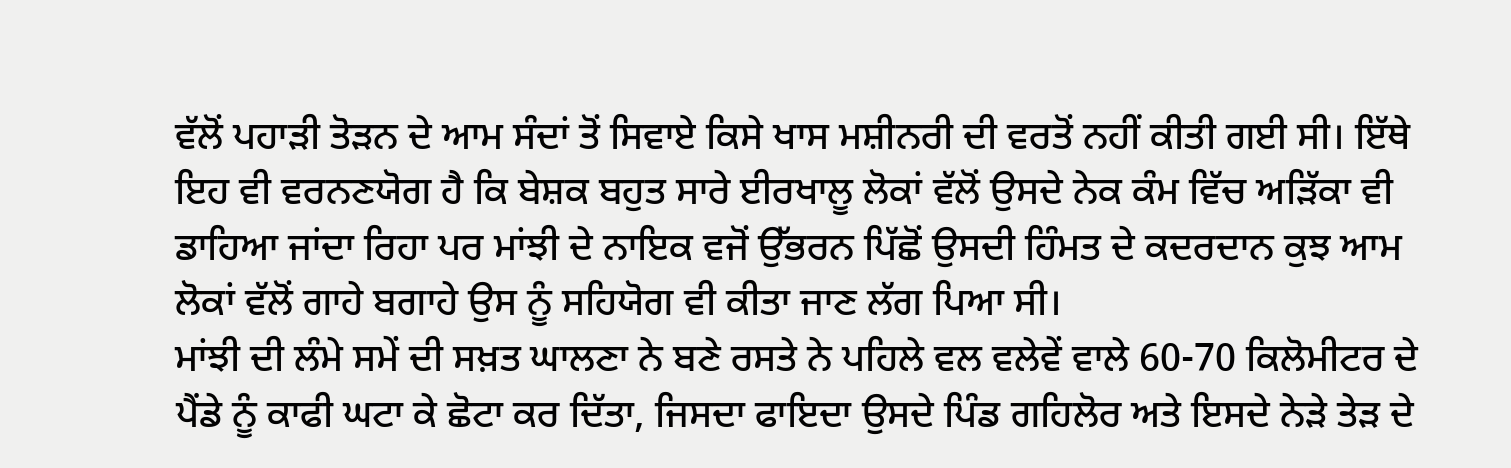ਵੱਲੋਂ ਪਹਾੜੀ ਤੋੜਨ ਦੇ ਆਮ ਸੰਦਾਂ ਤੋਂ ਸਿਵਾਏ ਕਿਸੇ ਖਾਸ ਮਸ਼ੀਨਰੀ ਦੀ ਵਰਤੋਂ ਨਹੀਂ ਕੀਤੀ ਗਈ ਸੀ। ਇੱਥੇ ਇਹ ਵੀ ਵਰਨਣਯੋਗ ਹੈ ਕਿ ਬੇਸ਼ਕ ਬਹੁਤ ਸਾਰੇ ਈਰਖਾਲੂ ਲੋਕਾਂ ਵੱਲੋਂ ਉਸਦੇ ਨੇਕ ਕੰਮ ਵਿੱਚ ਅੜਿੱਕਾ ਵੀ ਡਾਹਿਆ ਜਾਂਦਾ ਰਿਹਾ ਪਰ ਮਾਂਝੀ ਦੇ ਨਾਇਕ ਵਜੋਂ ਉੱਭਰਨ ਪਿੱਛੋਂ ਉਸਦੀ ਹਿੰਮਤ ਦੇ ਕਦਰਦਾਨ ਕੁਝ ਆਮ ਲੋਕਾਂ ਵੱਲੋਂ ਗਾਹੇ ਬਗਾਹੇ ਉਸ ਨੂੰ ਸਹਿਯੋਗ ਵੀ ਕੀਤਾ ਜਾਣ ਲੱਗ ਪਿਆ ਸੀ।
ਮਾਂਝੀ ਦੀ ਲੰਮੇ ਸਮੇਂ ਦੀ ਸਖ਼ਤ ਘਾਲਣਾ ਨੇ ਬਣੇ ਰਸਤੇ ਨੇ ਪਹਿਲੇ ਵਲ ਵਲੇਵੇਂ ਵਾਲੇ 60-70 ਕਿਲੋਮੀਟਰ ਦੇ ਪੈਂਡੇ ਨੂੰ ਕਾਫੀ ਘਟਾ ਕੇ ਛੋਟਾ ਕਰ ਦਿੱਤਾ, ਜਿਸਦਾ ਫਾਇਦਾ ਉਸਦੇ ਪਿੰਡ ਗਹਿਲੋਰ ਅਤੇ ਇਸਦੇ ਨੇੜੇ ਤੇੜ ਦੇ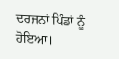ਦਰਜਨਾਂ ਪਿੰਡਾਂ ਨੂੰ ਹੋਇਆ।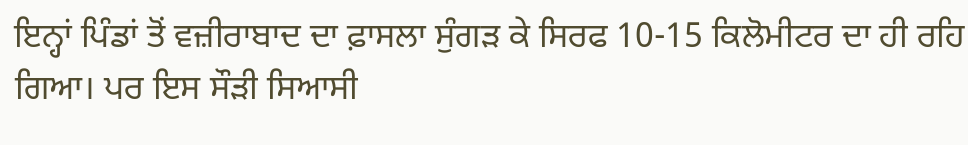ਇਨ੍ਹਾਂ ਪਿੰਡਾਂ ਤੋਂ ਵਜ਼ੀਰਾਬਾਦ ਦਾ ਫ਼ਾਸਲਾ ਸੁੰਗੜ ਕੇ ਸਿਰਫ 10-15 ਕਿਲੋਮੀਟਰ ਦਾ ਹੀ ਰਹਿ ਗਿਆ। ਪਰ ਇਸ ਸੌੜੀ ਸਿਆਸੀ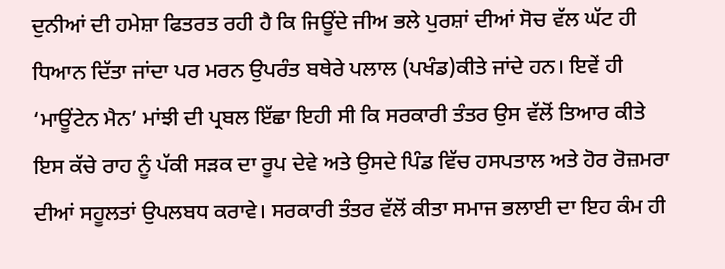ਦੁਨੀਆਂ ਦੀ ਹਮੇਸ਼ਾ ਫਿਤਰਤ ਰਹੀ ਹੈ ਕਿ ਜਿਊਂਦੇ ਜੀਅ ਭਲੇ ਪੁਰਸ਼ਾਂ ਦੀਆਂ ਸੋਚ ਵੱਲ ਘੱਟ ਹੀ ਧਿਆਨ ਦਿੱਤਾ ਜਾਂਦਾ ਪਰ ਮਰਨ ਉਪਰੰਤ ਬਥੇਰੇ ਪਲਾਲ (ਪਖੰਡ)ਕੀਤੇ ਜਾਂਦੇ ਹਨ। ਇਵੇਂ ਹੀ ‘ਮਾਊਂਟੇਨ ਮੈਨ’ ਮਾਂਝੀ ਦੀ ਪ੍ਰਬਲ ਇੱਛਾ ਇਹੀ ਸੀ ਕਿ ਸਰਕਾਰੀ ਤੰਤਰ ਉਸ ਵੱਲੋਂ ਤਿਆਰ ਕੀਤੇ ਇਸ ਕੱਚੇ ਰਾਹ ਨੂੰ ਪੱਕੀ ਸੜਕ ਦਾ ਰੂਪ ਦੇਵੇ ਅਤੇ ਉਸਦੇ ਪਿੰਡ ਵਿੱਚ ਹਸਪਤਾਲ ਅਤੇ ਹੋਰ ਰੋਜ਼ਮਰਾ ਦੀਆਂ ਸਹੂਲਤਾਂ ਉਪਲਬਧ ਕਰਾਵੇ। ਸਰਕਾਰੀ ਤੰਤਰ ਵੱਲੋਂ ਕੀਤਾ ਸਮਾਜ ਭਲਾਈ ਦਾ ਇਹ ਕੰਮ ਹੀ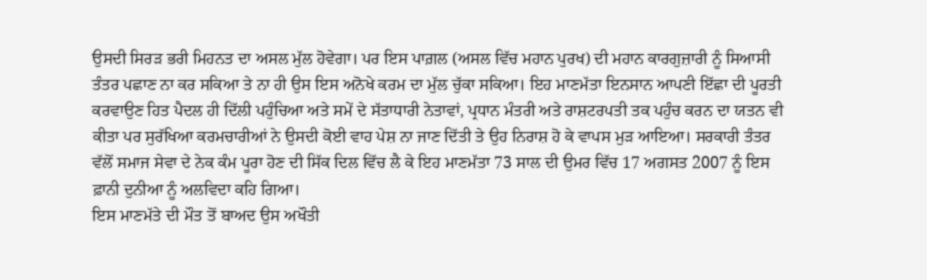ਉਸਦੀ ਸਿਰੜ ਭਰੀ ਮਿਹਨਤ ਦਾ ਅਸਲ ਮੁੱਲ ਹੋਵੇਗਾ। ਪਰ ਇਸ ਪਾਗ਼ਲ (ਅਸਲ ਵਿੱਚ ਮਹਾਨ ਪੁਰਖ) ਦੀ ਮਹਾਨ ਕਾਰਗੁਜ਼ਾਰੀ ਨੂੰ ਸਿਆਸੀ ਤੰਤਰ ਪਛਾਣ ਨਾ ਕਰ ਸਕਿਆ ਤੇ ਨਾ ਹੀ ਉਸ ਇਸ ਅਨੋਖੇ ਕਰਮ ਦਾ ਮੁੱਲ ਚੁੱਕਾ ਸਕਿਆ। ਇਹ ਮਾਣਮੱਤਾ ਇਨਸਾਨ ਆਪਣੀ ਇੱਛਾ ਦੀ ਪੂਰਤੀ ਕਰਵਾਉਣ ਹਿਤ ਪੈਦਲ ਹੀ ਦਿੱਲੀ ਪਹੁੰਚਿਆ ਅਤੇ ਸਮੇਂ ਦੇ ਸੱਤਾਧਾਰੀ ਨੇਤਾਵਾਂ, ਪ੍ਰਧਾਨ ਮੰਤਰੀ ਅਤੇ ਰਾਸ਼ਟਰਪਤੀ ਤਕ ਪਹੁੰਚ ਕਰਨ ਦਾ ਯਤਨ ਵੀ ਕੀਤਾ ਪਰ ਸੁਰੱਖਿਆ ਕਰਮਚਾਰੀਆਂ ਨੇ ਉਸਦੀ ਕੋਈ ਵਾਹ ਪੇਸ਼ ਨਾ ਜਾਣ ਦਿੱਤੀ ਤੇ ਉਹ ਨਿਰਾਸ਼ ਹੋ ਕੇ ਵਾਪਸ ਮੁੜ ਆਇਆ। ਸਰਕਾਰੀ ਤੰਤਰ ਵੱਲੋਂ ਸਮਾਜ ਸੇਵਾ ਦੇ ਨੇਕ ਕੰਮ ਪੂਰਾ ਹੋਣ ਦੀ ਸਿੱਕ ਦਿਲ ਵਿੱਚ ਲੈ ਕੇ ਇਹ ਮਾਣਮੱਤਾ 73 ਸਾਲ ਦੀ ਉਮਰ ਵਿੱਚ 17 ਅਗਸਤ 2007 ਨੂੰ ਇਸ ਫ਼ਾਨੀ ਦੁਨੀਆ ਨੂੰ ਅਲਵਿਦਾ ਕਹਿ ਗਿਆ।
ਇਸ ਮਾਣਮੱਤੇ ਦੀ ਮੌਤ ਤੋਂ ਬਾਅਦ ਉਸ ਅਖੌਤੀ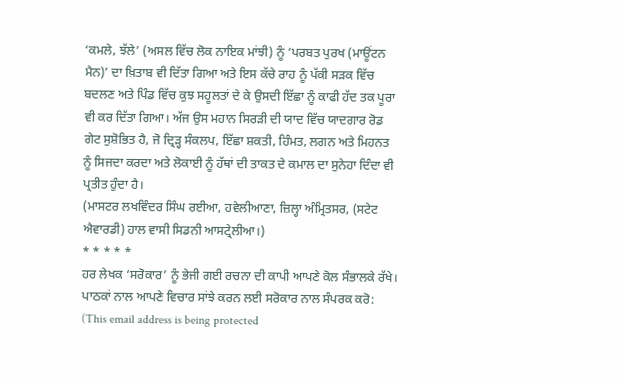‘ਕਮਲੇ, ਝੱਲੇ’ (ਅਸਲ ਵਿੱਚ ਲੋਕ ਨਾਇਕ ਮਾਂਝੀ) ਨੂੰ ‘ਪਰਬਤ ਪੁਰਖ (ਮਾਊਂਟਨ ਮੈਨ)’ ਦਾ ਖ਼ਿਤਾਬ ਵੀ ਦਿੱਤਾ ਗਿਆ ਅਤੇ ਇਸ ਕੱਚੇ ਰਾਹ ਨੂੰ ਪੱਕੀ ਸੜਕ ਵਿੱਚ ਬਦਲਣ ਅਤੇ ਪਿੰਡ ਵਿੱਚ ਕੁਝ ਸਹੂਲਤਾਂ ਦੇ ਕੇ ਉਸਦੀ ਇੱਛਾ ਨੂੰ ਕਾਫੀ ਹੱਦ ਤਕ ਪੂਰਾ ਵੀ ਕਰ ਦਿੱਤਾ ਗਿਆ। ਅੱਜ ਉਸ ਮਹਾਨ ਸਿਰੜੀ ਦੀ ਯਾਦ ਵਿੱਚ ਯਾਦਗਾਰ ਰੋਡ ਗੇਟ ਸੁਸ਼ੋਭਿਤ ਹੈ, ਜੋ ਦ੍ਰਿੜ੍ਹ ਸੰਕਲਪ, ਇੱਛਾ ਸ਼ਕਤੀ, ਹਿੰਮਤ, ਲਗਨ ਅਤੇ ਮਿਹਨਤ ਨੂੰ ਸਿਜਦਾ ਕਰਦਾ ਅਤੇ ਲੋਕਾਈ ਨੂੰ ਹੱਥਾਂ ਦੀ ਤਾਕਤ ਦੇ ਕਮਾਲ ਦਾ ਸੁਨੇਹਾ ਦਿੰਦਾ ਵੀ ਪ੍ਰਤੀਤ ਹੁੰਦਾ ਹੈ।
(ਮਾਸਟਰ ਲਖਵਿੰਦਰ ਸਿੰਘ ਰਈਆ, ਹਵੇਲੀਆਣਾ, ਜ਼ਿਲ੍ਹਾ ਅੰਮ੍ਰਿਤਸਰ, (ਸਟੇਟ ਐਵਾਰਡੀ) ਹਾਲ ਵਾਸੀ ਸਿਡਨੀ ਆਸਟ੍ਰੇਲੀਆ।)
* * * * *
ਹਰ ਲੇਖਕ ‘ਸਰੋਕਾਰ’ ਨੂੰ ਭੇਜੀ ਗਈ ਰਚਨਾ ਦੀ ਕਾਪੀ ਆਪਣੇ ਕੋਲ ਸੰਭਾਲਕੇ ਰੱਖੇ।
ਪਾਠਕਾਂ ਨਾਲ ਆਪਣੇ ਵਿਚਾਰ ਸਾਂਝੇ ਕਰਨ ਲਈ ਸਰੋਕਾਰ ਨਾਲ ਸੰਪਰਕ ਕਰੋ: (This email address is being protected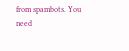from spambots. You need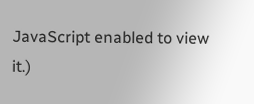JavaScript enabled to view it.)